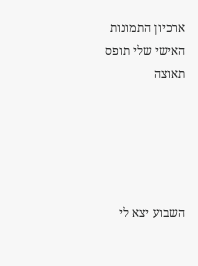ארכיון התמונות האישי שלי תופס תאוצה





השבוע יצא לי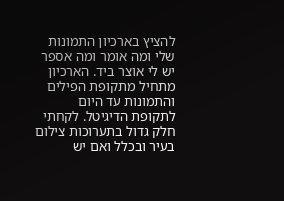להציץ בארכיון התמונות שלי ומה אומר ומה אספר יש לי אוצר ביד. הארכיון מתחיל מתקופת הפילים והתמונות עד היום לתקופת הדיגיטל. לקחתי חלק גדול בתערוכות צילום בעיר ובכלל ואם יש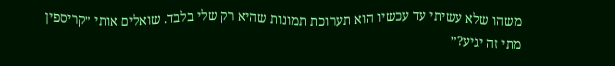משהו שלא עשיתי עד עכשיו הוא תערוכת תמונות שהיא רק שלי בלבד. שואלים אותי ״קריספין מתי זה יגיע?״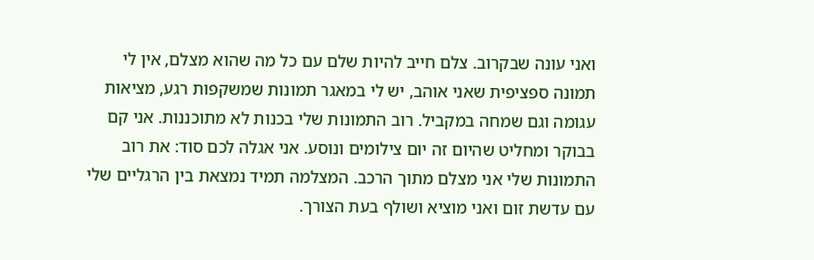ואני עונה שבקרוב. צלם חייב להיות שלם עם כל מה שהוא מצלם, אין לי תמונה ספציפית שאני אוהב, יש לי במאגר תמונות שמשקפות רגע, מציאות עגומה וגם שמחה במקביל. רוב התמונות שלי בכנות לא מתוכננות. אני קם בבוקר ומחליט שהיום זה יום צילומים ונוסע. אני אגלה לכם סוד: את רוב התמונות שלי אני מצלם מתוך הרכב. המצלמה תמיד נמצאת בין הרגליים שלי עם עדשת זום ואני מוציא ושולף בעת הצורך.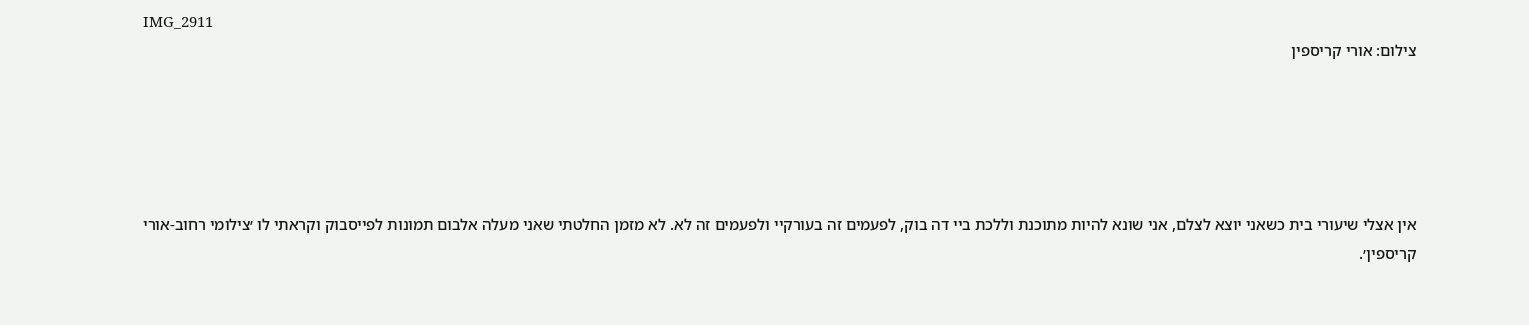IMG_2911
צילום: אורי קריספין





אין אצלי שיעורי בית כשאני יוצא לצלם, אני שונא להיות מתוכנת וללכת ביי דה בוק, לפעמים זה בעורקיי ולפעמים זה לא. לא מזמן החלטתי שאני מעלה אלבום תמונות לפייסבוק וקראתי לו ׳צילומי רחוב-אורי קריספין׳.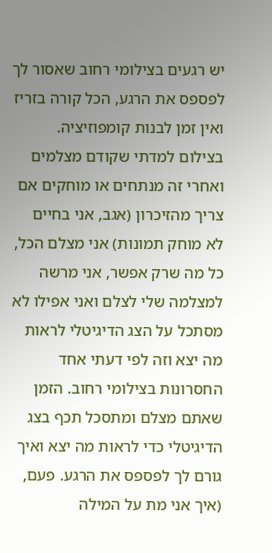יש רגעים בצילומי רחוב שאסור לך לפספס את הרגע, הכל קורה בזריז ואין זמן לבנות קומפוזיציה. בצילום למדתי שקודם מצלמים ואחרי זה מנתחים או מוחקים אם צריך מהזיכרון (אגב, אני בחיים לא מוחק תמונות) אני מצלם הכל, כל מה שרק אפשר, אני מרשה למצלמה שלי לצלם ואני אפילו לא מסתכל על הצג הדיגיטלי לראות מה יצא וזה לפי דעתי אחד החסרונות בצילומי רחוב. הזמן שאתם מצלם ומתסכל תכף בצג הדיגיטלי כדי לראות מה יצא ואיך גורם לך לפספס את הרגע. פעם, (איך אני מת על המילה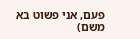פעם, אני פשוט בא משם)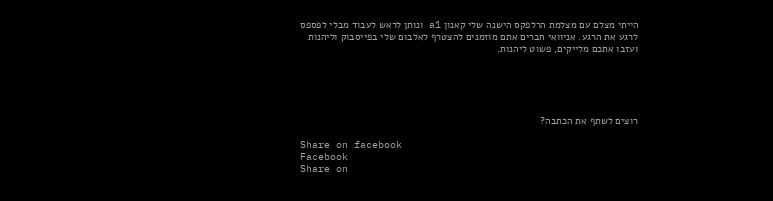הייתי מצלם עם מצלמת הרלפקס הישנה שלי קאנון a1 ונותן לראש לעבוד מבלי לפספס לרגע את הרגע. אניוואי חברים אתם מוזמנים להצטרף לאלבום שלי בפייסבוק וליהנות ועזבו אתכם מלייקים, פשוט ליהנות.





רוצים לשתף את הכתבה?

Share on facebook
Facebook
Share on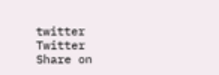twitter
Twitter
Share on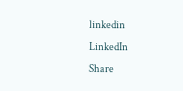linkedin
LinkedIn
Share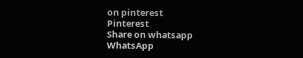on pinterest
Pinterest
Share on whatsapp
WhatsApp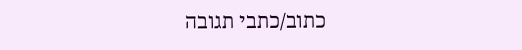כתוב/כתבי תגובה